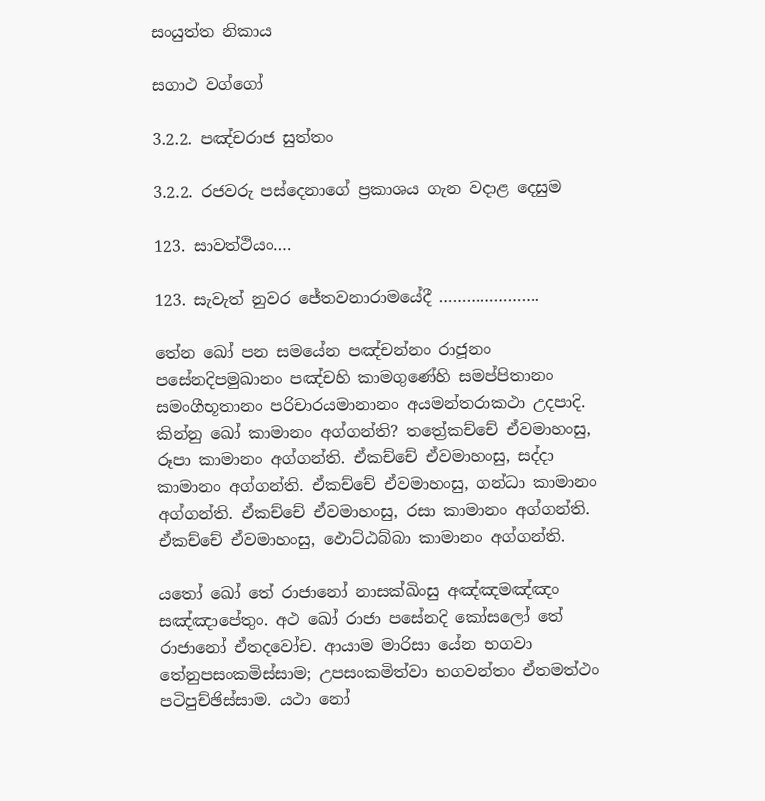සංයුත්ත නිකාය

සගාථ වග්ගෝ

3.2.2. පඤ්චරාජ සුත්තං

3.2.2. රජවරු පස්දෙනාගේ ප්‍රකාශය ගැන වදාළ දෙසුම

123. සාවත්ථියං….

123. සැවැත් නුවර ජේතවනාරාමයේදී ………………….

තේන ඛෝ පන සමයේන පඤ්‌චන්‌නං රාජූනං පසේනදිපමුඛානං පඤ්‌චහි කාමගුණේහි සමප්‌පිතානං සමංගීභූතානං පරිචාරයමානානං අයමන්‌තරාකථා උදපාදි. කින්නු ඛෝ කාමානං අග්‌ගන්‌ති? තත්‍රේකච්‌චේ ඒවමාහංසු, රූපා කාමානං අග්‌ගන්‌ති. ඒකච්‌චේ ඒවමාහංසු, සද්‌දා කාමානං අග්‌ගන්‌ති. ඒකච්‌චේ ඒවමාහංසු, ගන්‌ධා කාමානං අග්‌ගන්‌ති. ඒකච්‌චේ ඒවමාහංසු, රසා කාමානං අග්‌ගන්‌ති. ඒකච්‌චේ ඒවමාහංසු, ඵොට්‌ඨබ්‌බා කාමානං අග්‌ගන්‌ති.

යතෝ ඛෝ තේ රාජානෝ නාසක්‌ඛිංසු අඤ්‌ඤමඤ්‌ඤං සඤ්‌ඤාපේතුං. අථ ඛෝ රාජා පසේනදි කෝසලෝ තේ රාජානෝ ඒතදවෝච. ආයාම මාරිසා යේන භගවා තේනුපසංකමිස්‌සාම; උපසංකමිත්‌වා භගවන්‌තං ඒතමත්‌ථං පටිපුච්‌ඡිස්‌සාම. යථා නෝ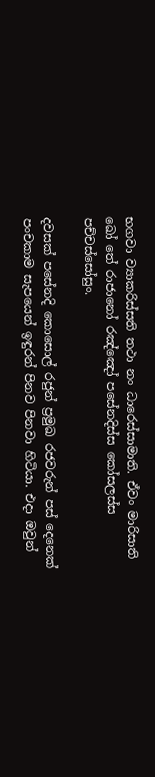භගවා ව්‍යාකරිස්‌සති තථා නං ධාරෙස්‌සාමාති. ඒවං මාරිසාති ඛෝ තේ රාජානෝ රඤ්‌ඤෝ පසේනදිස්‌ස කෝසලස්‌ස පච්‌චස්‌සෝසුං.

දවසක් පසේනදි කොසොල් රජුන් ප්‍රමුඛ රජවරුන් පස් දෙනෙක් පංචකාම සැපයෙන් ඉඳුරන් පිනව පිනවා හිටියා. එදා ඔවුන්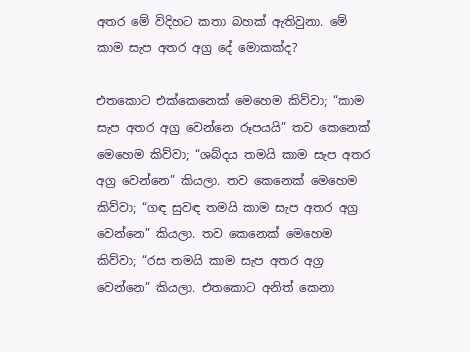අතර මේ විදිහට කතා බහක් ඇතිවුනා. මේ කාම සැප අතර අග්‍ර දේ මොකක්ද?

එතකොට එක්කෙනෙක් මෙහෙම කිව්වා; “කාම සැප අතර අග්‍ර වෙන්නෙ රූපයයි” තව කෙනෙක් මෙහෙම කිව්වා; “ශබ්දය තමයි කාම සැප අතර අග්‍ර වෙන්නෙ” කියලා. තව කෙනෙක් මෙහෙම කිව්වා; “ගඳ සුවඳ තමයි කාම සැප අතර අග්‍ර වෙන්නෙ” කියලා. තව කෙනෙක් මෙහෙම කිව්වා; “රස තමයි කාම සැප අතර අග්‍ර වෙන්නෙ” කියලා. එතකොට අනිත් කෙනා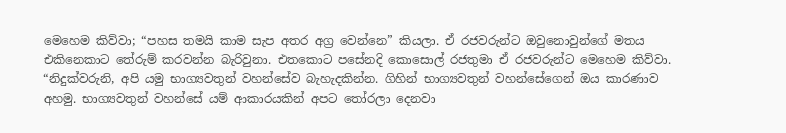මෙහෙම කිව්වා; “පහස තමයි කාම සැප අතර අග්‍ර වෙන්නෙ” කියලා. ඒ රජවරුන්ට ඔවුනොවුන්ගේ මතය එකිනෙකාට තේරුම් කරවන්න බැරිවුනා. එතකොට පසේනදි කොසොල් රජතුමා ඒ රජවරුන්ට මෙහෙම කිව්වා. “නිදුක්වරුනි, අපි යමු භාග්‍යවතුන් වහන්සේව බැහැදකින්න. ගිහින් භාග්‍යවතුන් වහන්සේගෙන් ඔය කාරණාව අහමු. භාග්‍යවතුන් වහන්සේ යම් ආකාරයකින් අපට තෝරලා දෙනවා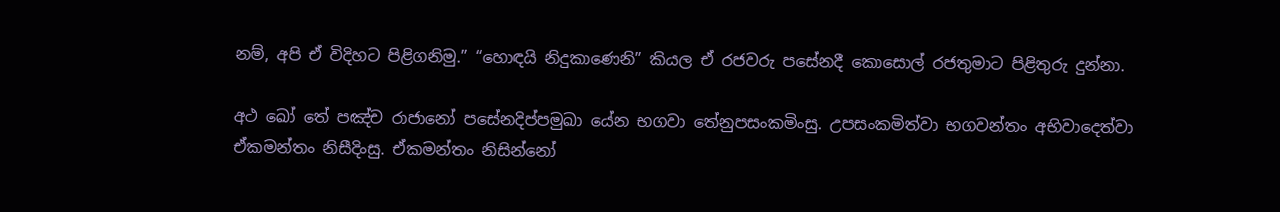නම්, අපි ඒ විදිහට පිළිගනිමු.” “හොඳයි නිදුකාණෙනි” කියල ඒ රජවරු පසේනදී කොසොල් රජතුමාට පිළිතුරු දුන්නා.

අථ ඛෝ තේ පඤ්‌ච රාජානෝ පසේනදිප්පමුඛා යේන භගවා තේනුපසංකමිංසු. උපසංකමිත්‌වා භගවන්‌තං අභිවාදෙත්‌වා ඒකමන්තං නිසීදිංසු. ඒකමන්තං නිසින්නෝ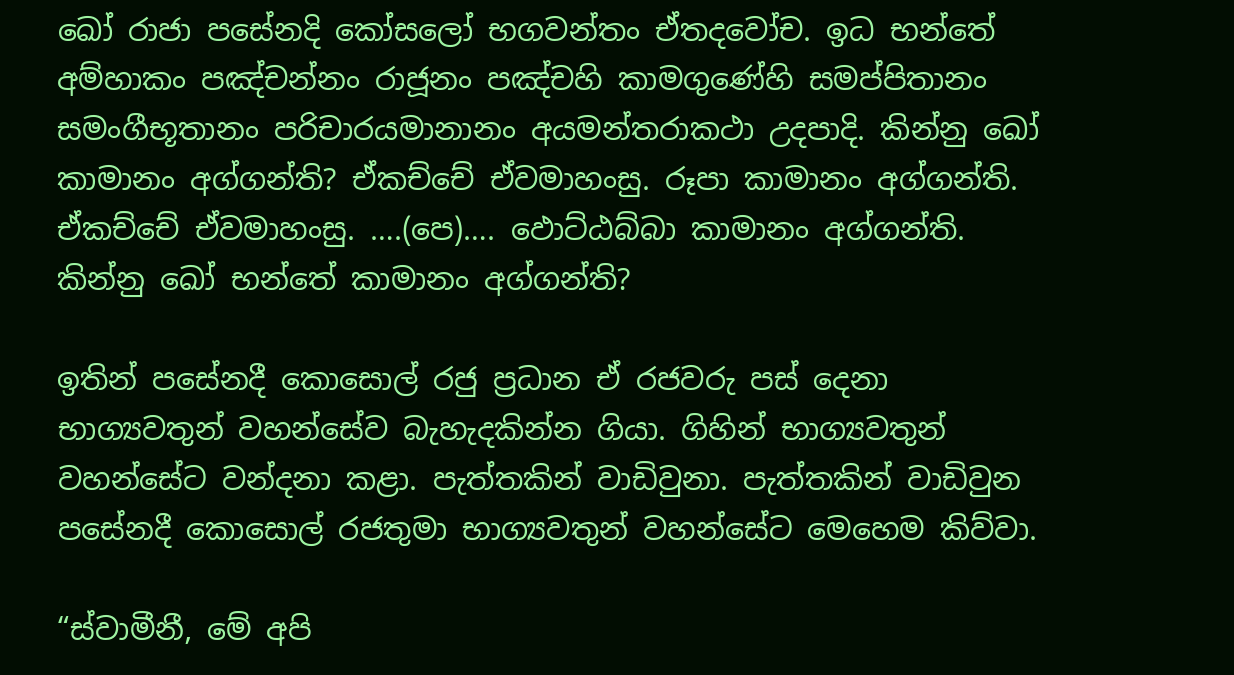ඛෝ රාජා පසේනදි කෝසලෝ භගවන්‌තං ඒතදවෝච. ඉධ භන්තේ අම්‌හාකං පඤ්‌චන්‌නං රාජූනං පඤ්‌චහි කාමගුණේහි සමප්‌පිතානං සමංගීභූතානං පරිචාරයමානානං අයමන්‌තරාකථා උදපාදි. කින්නු ඛෝ කාමානං අග්‌ගන්‌ති? ඒකච්‌චේ ඒවමාහංසු. රූපා කාමානං අග්‌ගන්‌ති. ඒකච්‌චේ ඒවමාහංසු. ….(පෙ)…. ඵොට්‌ඨබ්‌බා කාමානං අග්‌ගන්‌ති. කින්නු ඛෝ භන්තේ කාමානං අග්‌ගන්‌ති?

ඉතින් පසේනදී කොසොල් රජු ප්‍රධාන ඒ රජවරු පස් දෙනා භාග්‍යවතුන් වහන්සේව බැහැදකින්න ගියා. ගිහින් භාග්‍යවතුන් වහන්සේට වන්දනා කළා. පැත්තකින් වාඩිවුනා. පැත්තකින් වාඩිවුන පසේනදී කොසොල් රජතුමා භාග්‍යවතුන් වහන්සේට මෙහෙම කිව්වා.

“ස්වාමීනී, මේ අපි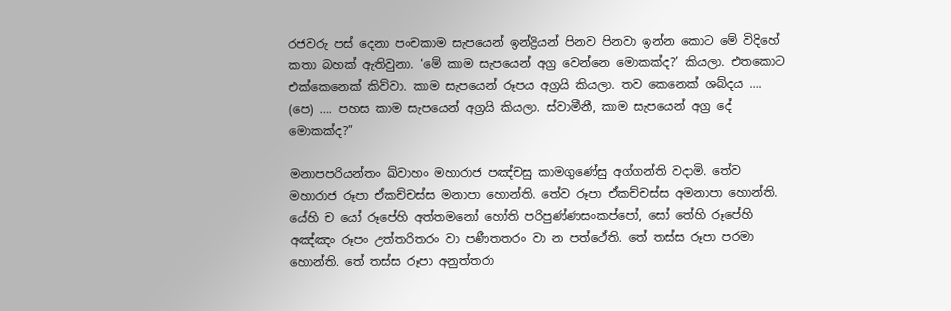රජවරු පස් දෙනා පංචකාම සැපයෙන් ඉන්ද්‍රියන් පිනව පිනවා ඉන්න කොට මේ විදිහේ කතා බහක් ඇතිවුනා. ‘මේ කාම සැපයෙන් අග්‍ර වෙන්නෙ මොකක්ද?’ කියලා. එතකොට එක්කෙනෙක් කිව්වා. කාම සැපයෙන් රූපය අග්‍රයි කියලා. තව කෙනෙක් ශබ්දය …. (පෙ) …. පහස කාම සැපයෙන් අග්‍රයි කියලා. ස්වාමීනී, කාම සැපයෙන් අග්‍ර දේ මොකක්ද?”

මනාපපරියන්‌තං ඛ්‌වාහං මහාරාජ පඤ්‌චසු කාමගුණේසු අග්‌ගන්‌ති වදාමි. තේව මහාරාජ රූපා ඒකච්‌චස්‌ස මනාපා හොන්‌ති. තේව රූපා ඒකච්‌චස්‌ස අමනාපා හොන්‌ති. යේහි ච යෝ රූපේහි අත්‌තමනෝ හෝති පරිපුණ්‌ණසං‌කප්‌පෝ, සෝ තේහි රූපේහි අඤ්‌ඤං රූපං උත්‌තරිතරං වා පණීතතරං වා න පත්‌ථේති. තේ තස්‌ස රූපා පරමා හොන්‌ති. තේ තස්‌ස රූපා අනුත්‌තරා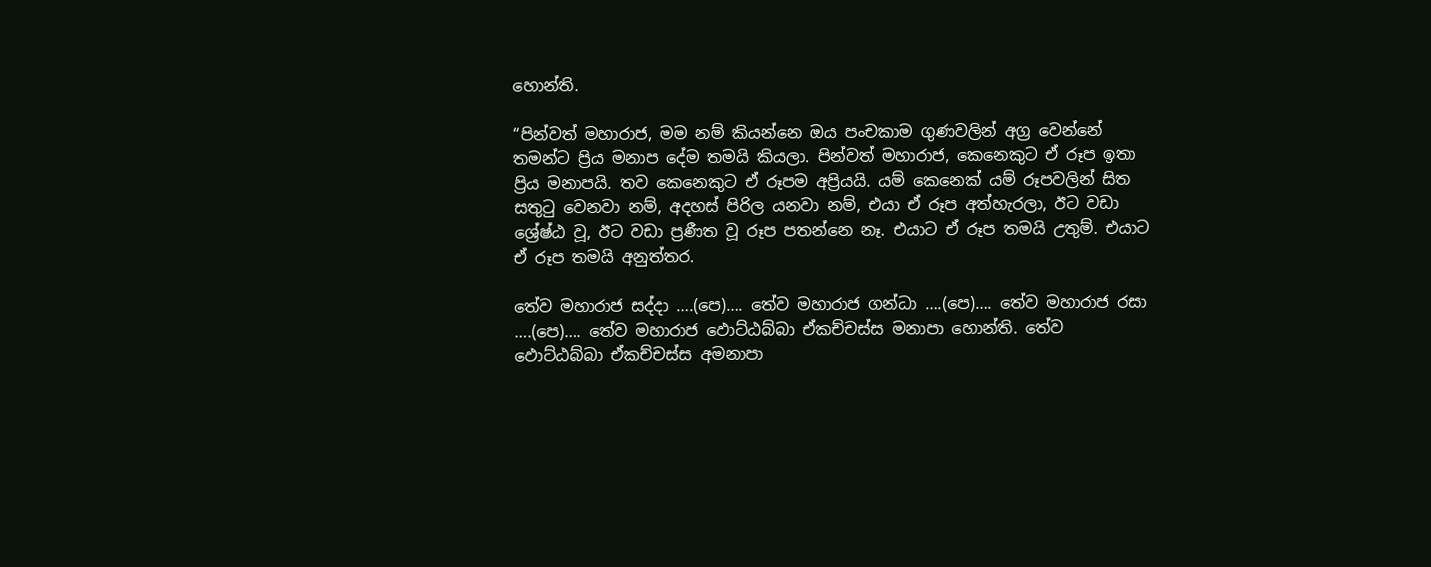හොන්‌ති.

“පින්වත් මහාරාජ, මම නම් කියන්නෙ ඔය පංචකාම ගුණවලින් අග්‍ර වෙන්නේ තමන්ට ප්‍රිය මනාප දේම තමයි කියලා. පින්වත් මහාරාජ, කෙනෙකුට ඒ රූප ඉතා ප්‍රිය මනාපයි. තව කෙනෙකුට ඒ රූපම අප්‍රියයි. යම් කෙනෙක් යම් රූපවලින් සිත සතුටු වෙනවා නම්, අදහස් පිරිල යනවා නම්, එයා ඒ රූප අත්හැරලා, ඊට වඩා ශ්‍රේෂ්ඨ වූ, ඊට වඩා ප්‍රණීත වූ රූප පතන්නෙ නෑ. එයාට ඒ රූප තමයි උතුම්. එයාට ඒ රූප තමයි අනුත්තර.

තේව මහාරාජ සද්‌දා ….(පෙ)…. තේව මහාරාජ ගන්‌ධා ….(පෙ)…. තේව මහාරාජ රසා ….(පෙ)…. තේව මහාරාජ ඵොට්‌ඨබ්‌බා ඒකච්‌චස්‌ස මනාපා හොන්‌ති. තේව ඵොට්‌ඨබ්‌බා ඒකච්‌චස්‌ස අමනාපා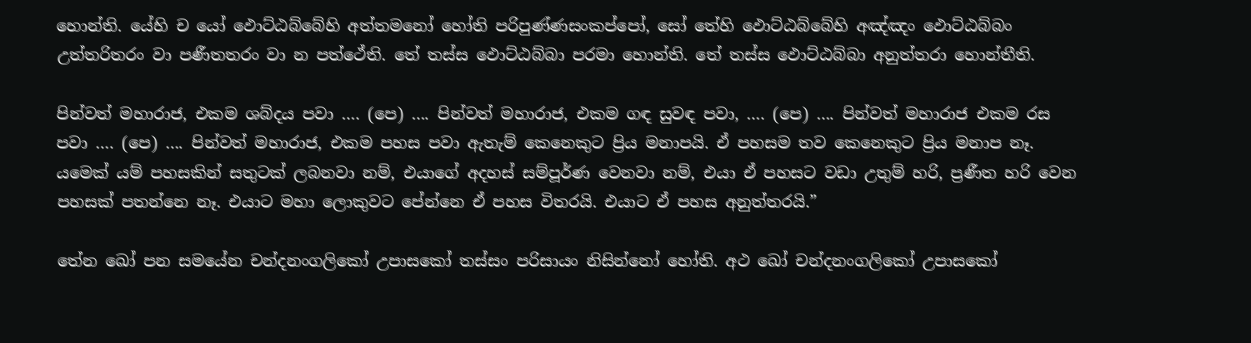හොන්‌ති. යේහි ච යෝ ඵොට්‌ඨබ්‌බේහි අත්‌තමනෝ හෝති පරිපුණ්‌ණසංකප්‌පෝ, සෝ තේහි ඵොට්‌ඨබ්‌බේහි අඤ්‌ඤං ඵොට්‌ඨබ්‌බං උත්‌තරිතරං වා පණීතතරං වා න පත්‌ථේති. තේ තස්‌ස ඵොට්‌ඨබ්‌බා පරමා හොන්‌ති. තේ තස්‌ස ඵොට්‌ඨබ්‌බා අනුත්‌තරා හොන්‌තීති.

පින්වත් මහාරාජ, එකම ශබ්දය පවා …. (පෙ) …. පින්වත් මහාරාජ, එකම ගඳ සුවඳ පවා, …. (පෙ) …. පින්වත් මහාරාජ එකම රස පවා …. (පෙ) …. පින්වත් මහාරාජ, එකම පහස පවා ඇතැම් කෙනෙකුට ප්‍රිය මනාපයි. ඒ පහසම තව කෙනෙකුට ප්‍රිය මනාප නෑ. යමෙක් යම් පහසකින් සතුටක් ලබනවා නම්, එයාගේ අදහස් සම්පූර්ණ වෙනවා නම්, එයා ඒ පහසට වඩා උතුම් හරි, ප්‍රණීත හරි වෙන පහසක් පතන්නෙ නෑ. එයාට මහා ලොකුවට පේන්නෙ ඒ පහස විතරයි. එයාට ඒ පහස අනුත්තරයි.”

තේන ඛෝ පන සමයේන චන්‌දනංගලිකෝ උපාසකෝ තස්‌සං පරිසායං නිසින්නෝ හෝති. අථ ඛෝ චන්‌දනං‌ගලිකෝ උපාසකෝ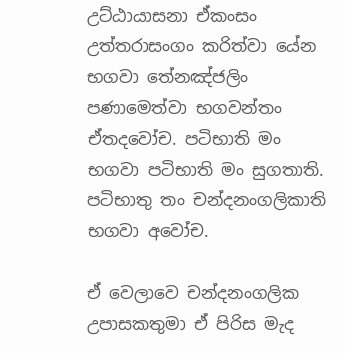උට්‌ඨායාසනා ඒකංසං උත්‌තරාසංගං කරිත්‌වා යේන භගවා තේනඤ්‌ජලිං පණාමෙත්‌වා භගවන්‌තං ඒතදවෝච. පටිභාති මං භගවා පටිභාති මං සුගතාති. පටිභාතු තං චන්‌දනං‌ගලිකාති භගවා අවෝච.

ඒ වෙලාවෙ චන්දනංගලික උපාසකතුමා ඒ පිරිස මැද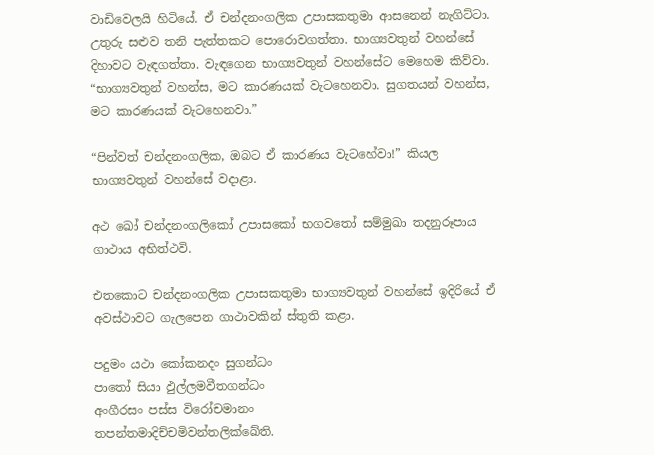වාඩිවෙලයි හිටියේ. ඒ චන්දනංගලික උපාසකතුමා ආසනෙන් නැගිට්ටා. උතුරු සළුව තනි පැත්තකට පොරොවගත්තා. භාග්‍යවතුන් වහන්සේ දිහාවට වැඳගත්තා. වැඳගෙන භාග්‍යවතුන් වහන්සේට මෙහෙම කිව්වා. “භාග්‍යවතුන් වහන්ස, මට කාරණයක් වැටහෙනවා. සුගතයන් වහන්ස, මට කාරණයක් වැටහෙනවා.”

“පින්වත් චන්දනංගලික, ඔබට ඒ කාරණය වැටහේවා!” කියල භාග්‍යවතුන් වහන්සේ වදාළා.

අථ ඛෝ චන්‌දනං‌ගලිකෝ උපාසකෝ භගවතෝ සම්‌මුඛා තදනුරූපාය ගාථාය අභිත්‌ථවි.

එතකොට චන්දනංගලික උපාසකතුමා භාග්‍යවතුන් වහන්සේ ඉදිරියේ ඒ අවස්ථාවට ගැලපෙන ගාථාවකින් ස්තුති කළා.

පදුමං යථා කෝකනදං සුගන්‌ධං
පාතෝ සියා ඵුල්‌ලමවීතගන්‌ධං
අංගීරසං පස්‌ස විරෝචමානං
තපන්‌තමාදිච්‌චමිවන්‌තලික්‌ඛේති.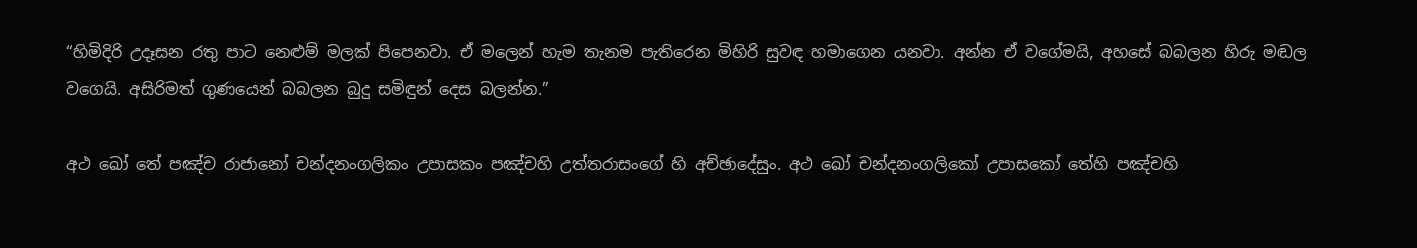“හිමිදිරි උදෑසන රතු පාට නෙළුම් මලක් පිපෙනවා. ඒ මලෙන් හැම තැනම පැතිරෙන මිහිරි සුවඳ හමාගෙන යනවා. අන්න ඒ වගේමයි, අහසේ බබලන හිරු මඬල වගෙයි. අසිරිමත් ගුණයෙන් බබලන බුදු සමිඳුන් දෙස බලන්න.”

අථ ඛෝ තේ පඤ්‌ච රාජානෝ චන්‌දනංගලිකං උපාසකං පඤ්‌චහි උත්‌තරාසංගේ හි අච්‌ඡාදේසුං. අථ ඛෝ චන්‌දනංගලිකෝ උපාසකෝ තේහි පඤ්‌චහි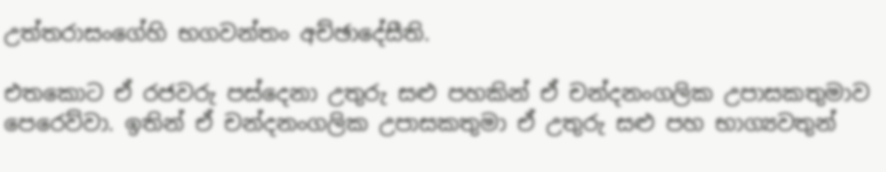උත්‌තරාසංගේහි භගවන්‌තං අච්‌ඡාදේසීති.

එතකොට ඒ රජවරු පස්දෙනා උතුරු සළු පහකින් ඒ චන්දනංගලික උපාසකතුමාව පෙරෙව්වා. ඉතින් ඒ චන්දනංගලික උපාසකතුමා ඒ උතුරු සළු පහ භාග්‍යවතුන්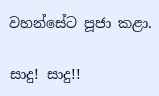වහන්සේට පූජා කළා.

සාදු! සාදු!!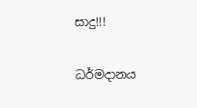සාදු!!!

ධර්මදානය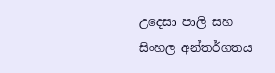උදෙසා පාලි සහ සිංහල අන්තර්ගතය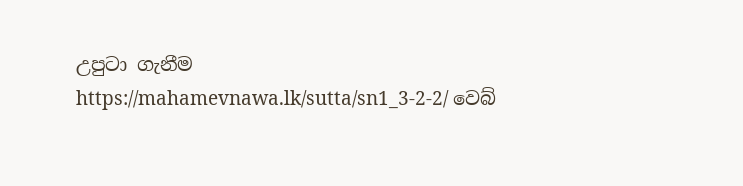උපුටා ගැනීම https://mahamevnawa.lk/sutta/sn1_3-2-2/ වෙබ්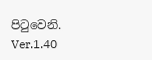පිටුවෙනි.
Ver.1.40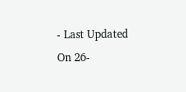- Last Updated On 26-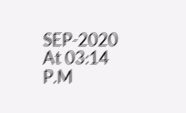SEP-2020 At 03:14 P.M